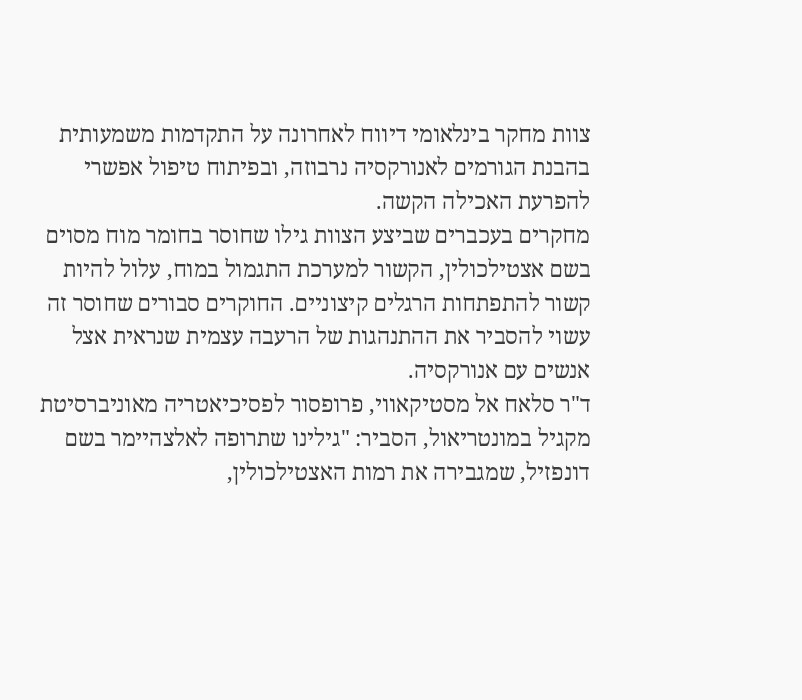צוות מחקר בינלאומי דיווח לאחרונה על התקדמות משמעותית בהבנת הגורמים לאנורקסיה נרבוזה, ובפיתוח טיפול אפשרי להפרעת האכילה הקשה.
מחקרים בעכברים שביצע הצוות גילו שחוסר בחומר מוח מסוים בשם אצטילכולין, הקשור למערכת התגמול במוח, עלול להיות קשור להתפתחות הרגלים קיצוניים. החוקרים סבורים שחוסר זה עשוי להסביר את ההתנהגות של הרעבה עצמית שנראית אצל אנשים עם אנורקסיה.
ד"ר סלאח אל מסטיקאווי, פרופסור לפסיכיאטריה מאוניברסיטת מקגיל במונטריאול, הסביר: "גילינו שתרופה לאלצהיימר בשם דונפזיל, שמגבירה את רמות האצטילכולין,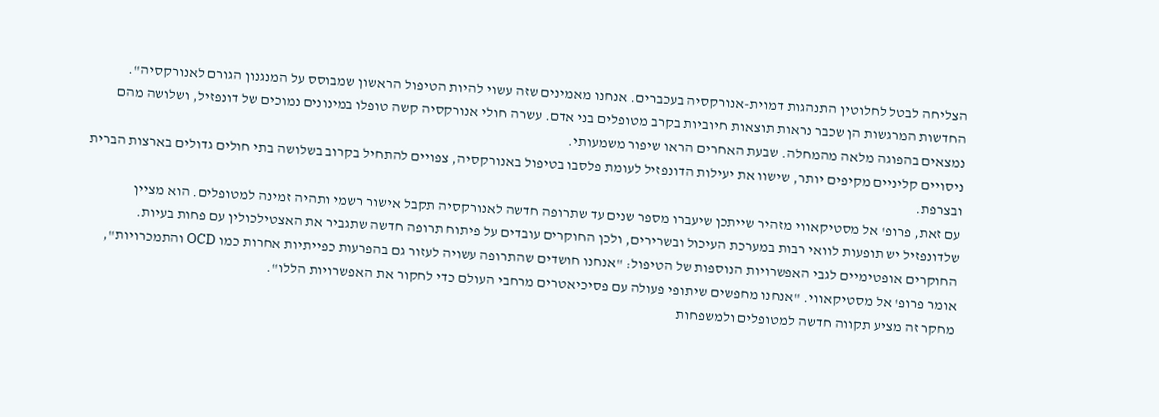הצליחה לבטל לחלוטין התנהגות דמוית-אנורקסיה בעכברים. אנחנו מאמינים שזה עשוי להיות הטיפול הראשון שמבוסס על המנגנון הגורם לאנורקסיה".
החדשות המרגשות הן שכבר נראות תוצאות חיוביות בקרב מטופלים בני אדם. עשרה חולי אנורקסיה קשה טופלו במינונים נמוכים של דונפזיל, ושלושה מהם נמצאים בהפוגה מלאה מהמחלה. שבעת האחרים הראו שיפור משמעותי.
ניסויים קליניים מקיפים יותר, שישוו את יעילות הדונפזיל לעומת פלסבו בטיפול באנורקסיה, צפויים להתחיל בקרוב בשלושה בתי חולים גדולים בארצות הברית ובצרפת.
עם זאת, פרופ' אל מסטיקאווי מזהיר שייתכן שיעברו מספר שנים עד שתרופה חדשה לאנורקסיה תקבל אישור רשמי ותהיה זמינה למטופלים. הוא מציין שלדונפזיל יש תופעות לוואי רבות במערכת העיכול ובשרירים, ולכן החוקרים עובדים על פיתוח תרופה חדשה שתגביר את האצטילכולין עם פחות בעיות.
החוקרים אופטימיים לגבי האפשרויות הנוספות של הטיפול: "אנחנו חושדים שהתרופה עשויה לעזור גם בהפרעות כפייתיות אחרות כמו OCD והתמכרויות", אומר פרופ' אל מסטיקאווי. "אנחנו מחפשים שיתופי פעולה עם פסיכיאטרים מרחבי העולם כדי לחקור את האפשרויות הללו".
מחקר זה מציע תקווה חדשה למטופלים ולמשפחות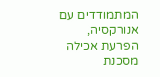המתמודדים עם אנורקסיה, הפרעת אכילה מסכנת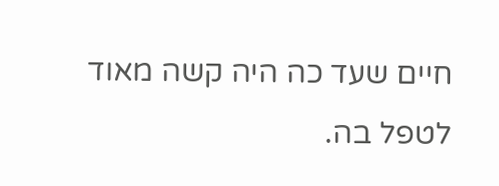חיים שעד כה היה קשה מאוד לטפל בה.